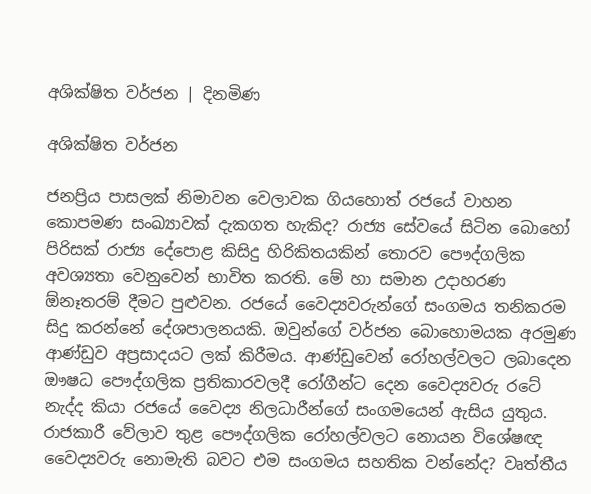අශික්ෂිත වර්ජන | දිනමිණ

අශික්ෂිත වර්ජන

ජනප්‍රිය පාසලක් නිමාවන වෙලාවක ගියහොත් රජයේ වාහන කොපමණ සංඛ්‍යාවක් දැකගත හැකිද? රාජ්‍ය සේවයේ සිටින බොහෝ පිරිසක් රාජ්‍ය දේපොළ කිසිදු හිරිකිතයකින් තොරව පෞද්ගලික අවශ්‍යතා වෙනුවෙන් භාවිත කරති. මේ හා සමාන උදාහරණ ඕනෑතරම් දීමට පුළුවන. රජයේ වෛද්‍යවරුන්ගේ සංගමය තනිකරම සිදු කරන්නේ දේශපාලනයකි. ඔවුන්ගේ වර්ජන බොහොමයක අරමුණ ආණ්ඩුව අප්‍රසාදයට ලක් කිරීමය. ආණ්ඩුවෙන් රෝහල්වලට ලබාදෙන ඖෂධ පෞද්ගලික ප්‍රතිකාරවලදී රෝගීන්ට දෙන වෛද්‍යවරු රටේ නැද්ද කියා රජයේ වෛද්‍ය නිලධාරීන්ගේ සංගමයෙන් ඇසිය යුතුය. රාජකාරී වේලාව තුළ පෞද්ගලික රෝහල්වලට නොයන විශේෂඥ වෛද්‍යවරු නොමැති බවට එම සංගමය සහතික වන්නේද? වෘත්තීය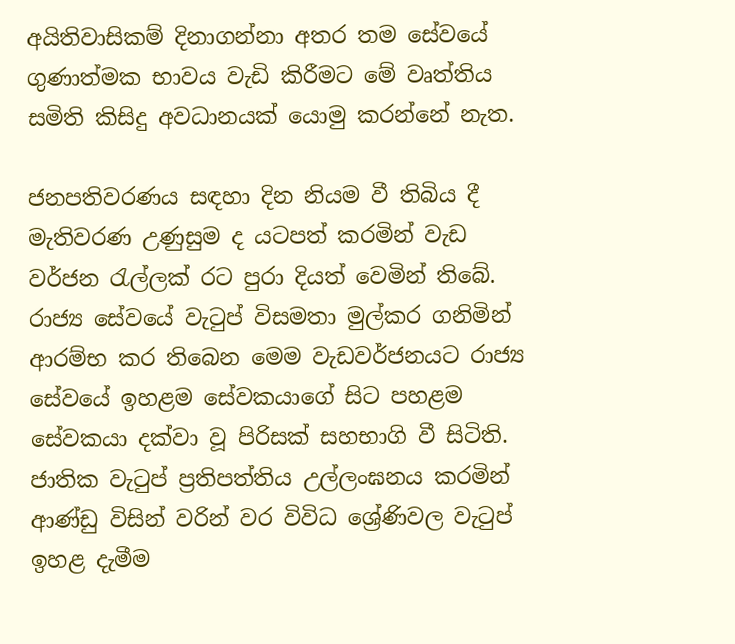අයිතිවාසිකම් දිනාගන්නා අතර තම සේවයේ ගුණාත්මක භාවය වැඩි කිරීමට මේ වෘත්තිය සමිති කිසිදු අවධානයක් යොමු කරන්නේ නැත.

ජනපතිවරණය සඳහා දින නියම වී තිබිය දී මැතිවරණ උණුසුම ද යටපත් කරමින් වැඩ වර්ජන රැල්ලක් රට පුරා දියත් වෙමින් තිබේ. රාජ්‍ය සේවයේ වැටුප් විසමතා මුල්කර ගනිමින් ආරම්භ කර තිබෙන මෙම වැඩවර්ජනයට රාජ්‍ය සේවයේ ඉහළම සේවකයාගේ සිට පහළම සේවකයා දක්වා වූ පිරිසක් සහභාගි වී සිටිති. ජාතික වැටුප් ප්‍රතිපත්තිය උල්ලංඝනය කරමින් ආණ්ඩු විසින් වරින් වර විවිධ ශ්‍රේණිවල වැටුප් ඉහළ දැමීම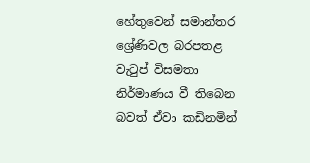හේතුවෙන් සමාන්තර ශ්‍රේණිවල බරපතළ වැටුප් විසමතා නිර්මාණය වී තිබෙන බවත් ඒවා කඩිනමින්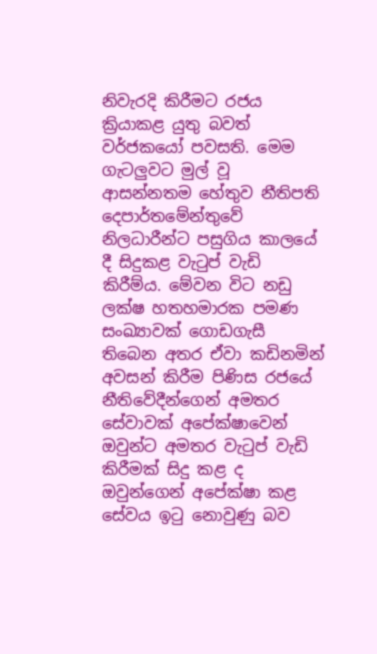නිවැරදි කිරීමට රජය ක්‍රියාකළ යුතු බවත් වර්ජකයෝ පවසති. මෙම ගැටලුවට මුල් වූ ආසන්නතම හේතුව නීතිපති දෙපාර්තමේන්තුවේ නිලධාරීන්ට පසුගිය කාලයේ දී සිදුකළ වැටුප් වැඩි කිරීම්ය. මේවන විට නඩු ලක්ෂ හතහමාරක පමණ සංඛ්‍යාවක් ගොඩගැසී තිබෙන අතර ඒවා කඩිනමින් අවසන් කිරීම පිණිස රජයේ නීතිවේදීන්ගෙන් අමතර සේවාවක් අපේක්ෂාවෙන් ඔවුන්ට අමතර වැටුප් වැඩි කිරීමක් සිදු කළ ද ඔවුන්ගෙන් අපේක්ෂා කළ සේවය ඉටු නොවුණු බව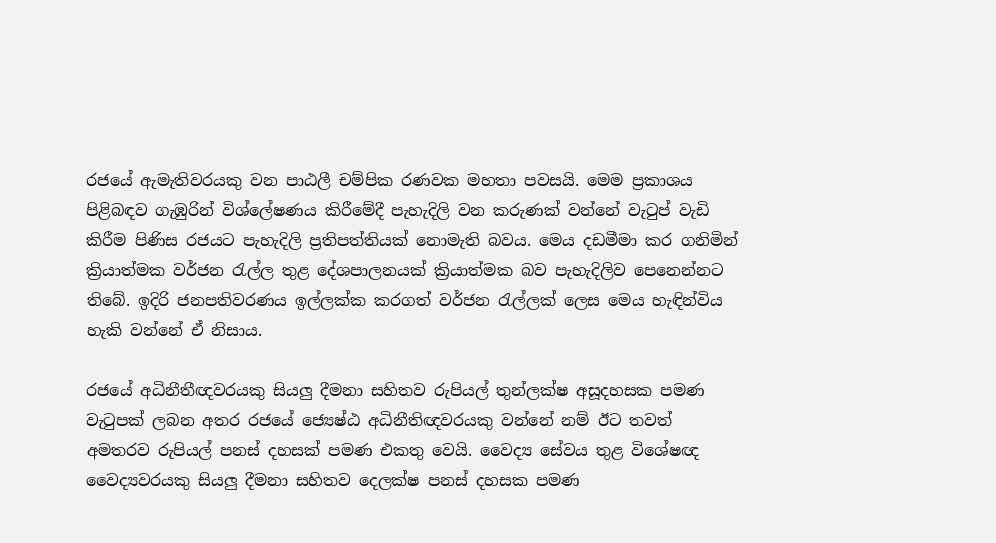රජයේ ඇමැතිවරයකු වන පාඨලී චම්පික රණවක මහතා පවසයි. මෙම ප්‍රකාශය පිළිබඳව ගැඹුරින් විශ්ලේෂණය කිරීමේදී පැහැදිලි වන කරුණක් වන්නේ වැටුප් වැඩි කිරීම පිණිස රජයට පැහැදිලි ප්‍රතිපත්තියක් නොමැති බවය. මෙය දඩමීමා කර ගනිමින් ක්‍රියාත්මක වර්ජන රැල්ල තුළ දේශපාලනයක් ක්‍රියාත්මක බව පැහැදිලිව පෙනෙන්නට තිබේ. ඉදිරි ජනපතිවරණය ඉල්ලක්ක කරගත් වර්ජන රැල්ලක් ලෙස මෙය හැඳින්විය හැකි වන්නේ ඒ නිසාය.

රජයේ අධිනීතීඥවරයකු සියලු දීමනා සහිතව රුපියල් තුන්ලක්ෂ අසූදහසක පමණ වැටුපක් ලබන අතර රජයේ ජ්‍යෙෂ්ඨ අධිනීතිඥවරයකු වන්නේ නම් ඊට තවත් අමතරව රුපියල් පනස් දහසක් පමණ එකතු වෙයි. වෛද්‍ය සේවය තුළ විශේෂඥ වෛද්‍යවරයකු සියලු දීමනා සහිතව දෙලක්ෂ පනස් දහසක පමණ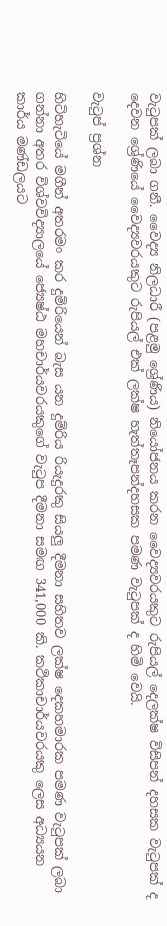වැටුපක් ලබා ගනී. වෛද්‍ය නිලධාරී (පළමු ශ්‍රේණිය) නියෝජනය කරන වෛද්‍යවරයකුට රුපියල් දෙලක්ෂ විසිපන් දහසක වැටුපක් ද දෙවන ශ්‍රේණියේ වෛද්‍යවරයකුට රුපියල් එක් ලක්ෂ හැත්තෑපන්දහසක පමණ වැටුපක් ද හිමි වෙයි.

වැටුප් ප්‍රශ්න

හිටිහැටියේ මගීන් අතරමං කර දුම්රියෙන් බැස යන දුම්රිය රියැදුරකු සියලු දීමනා සහිතව ලක්ෂ දෙකහමාරක පමණ වැටුපක් ලබා ගන්නා අතර විශ්වවිද්‍යාලයේ ජ්‍යෙෂ්ඨ මහචාර්යවරයකුගේ වැටුප දීමනා සමඟ 341,000 කි. කථිකාචාර්යවරයකු ලෙස අධ්‍යයන කාර්ය මණ්ඩලයට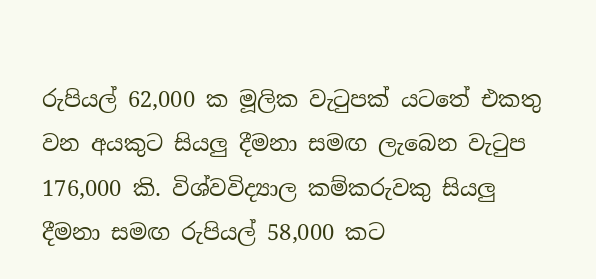රුපියල් 62,000 ක මූලික වැටුපක් යටතේ එකතු වන අයකුට සියලු දීමනා සමඟ ලැබෙන වැටුප 176,000 කි. විශ්වවිද්‍යාල කම්කරුවකු සියලු දීමනා සමඟ රුපියල් 58,000 කට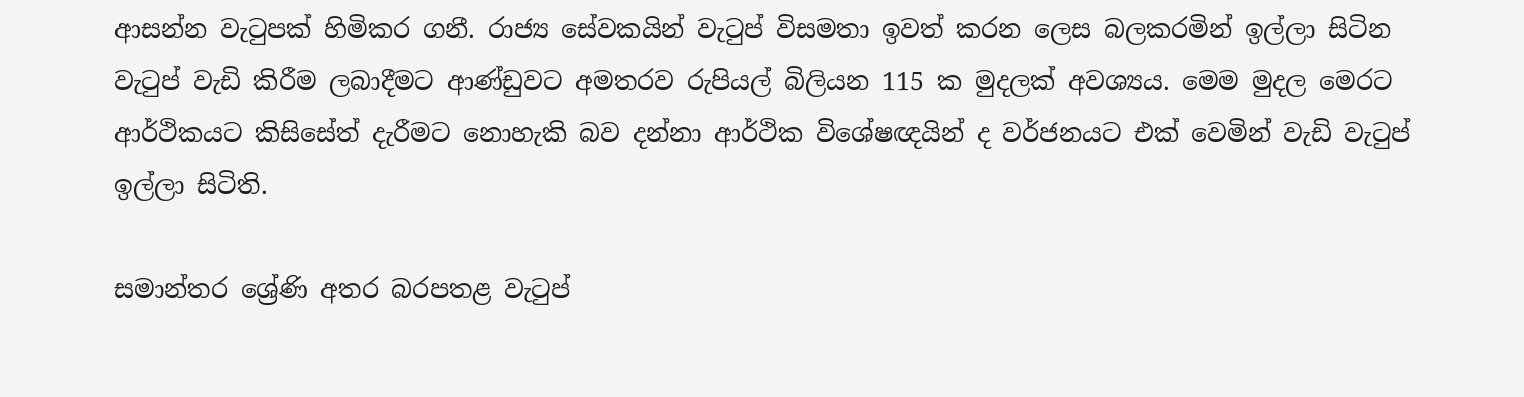ආසන්න වැටුපක් හිමිකර ගනී. රාජ්‍ය සේවකයින් වැටුප් විසමතා ඉවත් කරන ලෙස බලකරමින් ඉල්ලා සිටින වැටුප් වැඩි කිරීම ලබාදීමට ආණ්ඩුවට අමතරව රුපියල් බිලියන 115 ක මුදලක් අවශ්‍යය. මෙම මුදල මෙරට ආර්ථිකයට කිසිසේත් දැරීමට නොහැකි බව දන්නා ආර්ථික විශේෂඥයින් ද වර්ජනයට එක් වෙමින් වැඩි වැටුප් ඉල්ලා සිටිති.

සමාන්තර ශ්‍රේණි අතර බරපතළ වැටුප්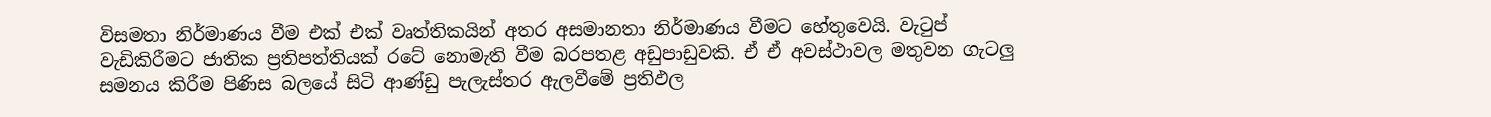විසමතා නිර්මාණය වීම එක් එක් වෘත්තිකයින් අතර අසමානතා නිර්මාණය වීමට හේතුවෙයි. වැටුප් වැඩිකිරීමට ජාතික ප්‍රතිපත්තියක් රටේ නොමැති වීම බරපතළ අඩුපාඩුවකි. ඒ ඒ අවස්ථාවල මතුවන ගැටලු සමනය කිරීම පිණිස බලයේ සිටි ආණ්ඩු පැලැස්තර ඇලවීමේ ප්‍රතිඵල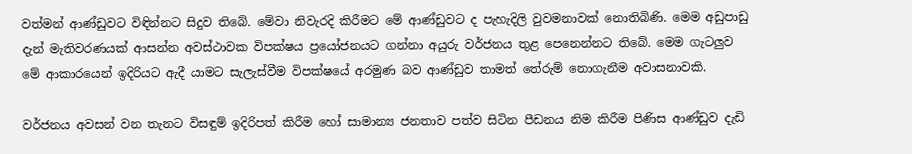වත්මන් ආණ්ඩුවට විඳින්නට සිදුව තිබේ. මේවා නිවැරදි කිරීමට මේ ආණ්ඩුවට ද පැහැදිලි වුවමනාවක් නොතිබිණි. මෙම අඩුපාඩු දැන් මැතිවරණයක් ආසන්න අවස්ථාවක විපක්ෂය ප්‍රයෝජනයට ගන්නා අයුරු වර්ජනය තුළ පෙනෙන්නට තිබේ. මෙම ගැටලුව මේ ආකාරයෙන් ඉදිරියට ඇදී යාමට සැලැස්වීම විපක්ෂයේ අරමුණ බව ආණ්ඩුව තාමත් තේරුම් නොගැනීම අවාසනාවකි.

වර්ජනය අවසන් වන තැනට විසඳුම් ඉදිරිපත් කිරීම හෝ සාමාන්‍ය ජනතාව පත්ව සිටින පීඩනය නිම කිරීම පිණිස ආණ්ඩුව දැඩි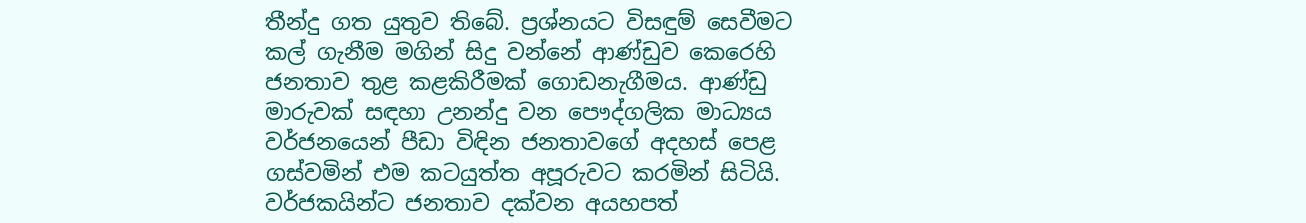තීන්දු ගත යුතුව තිබේ. ප්‍රශ්නයට විසඳුම් සෙවීමට කල් ගැනීම මගින් සිදු වන්නේ ආණ්ඩුව කෙරෙහි ජනතාව තුළ කළකිරීමක් ගොඩනැගීමය. ආණ්ඩු මාරුවක් සඳහා උනන්දු වන පෞද්ගලික මාධ්‍යය වර්ජනයෙන් පීඩා විඳින ජනතාවගේ අදහස් පෙළ ගස්වමින් එම කටයුත්ත අපූරුවට කරමින් සිටියි. වර්ජකයින්ට ජනතාව දක්වන අයහපත්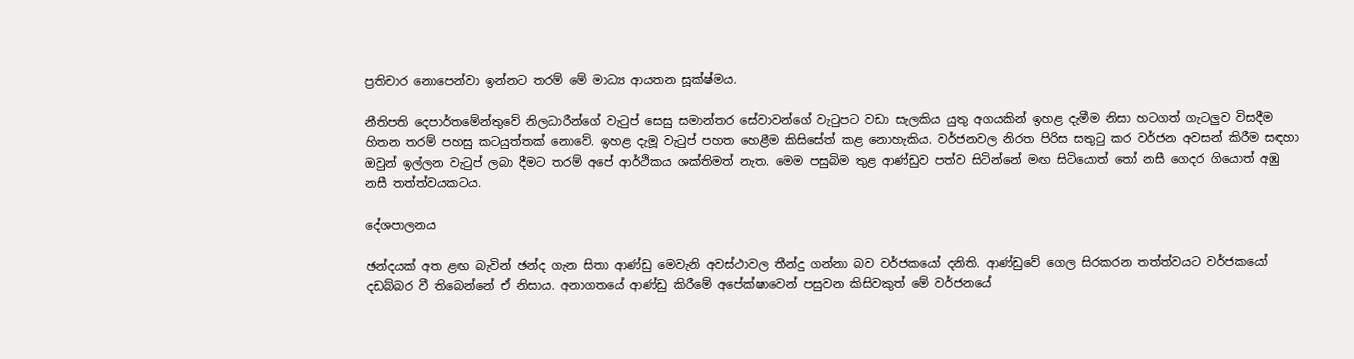ප්‍රතිචාර නොපෙන්වා ඉන්නට තරම් මේ මාධ්‍ය ආයතන සූක්ෂ්මය.

නීතිපති දෙපාර්තමේන්තුවේ නිලධාරීන්ගේ වැටුප් සෙසු සමාන්තර සේවාවන්ගේ වැටුපට වඩා සැලකිය යුතු අගයකින් ඉහළ දැමීම නිසා හටගත් ගැටලුව විසදීම හිතන තරම් පහසු කටයුත්තක් නොවේ. ඉහළ දැමූ වැටුප් පහත හෙළීම කිසිසේත් කළ නොහැකිය. වර්ජනවල නිරත පිරිස සතුටු කර වර්ජන අවසන් කිරීම සඳහා ඔවුන් ඉල්ලන වැටුප් ලබා දීමට තරම් අපේ ආර්ථිකය ශක්තිමත් නැත. මෙම පසුබිම තුළ ආණ්ඩුව පත්ව සිටින්නේ මඟ සිටියොත් තෝ නසී ගෙදර ගියොත් අඹු නසී තත්ත්වයකටය.

දේශපාලනය

ඡන්දයක් අත ළඟ බැවින් ඡන්ද ගැන සිතා ආණ්ඩු මෙවැනි අවස්ථාවල තීන්දු ගන්නා බව වර්ජකයෝ දනිති. ආණ්ඩුවේ ගෙල සිරකරන තත්ත්වයට වර්ජකයෝ දඩබ්බර වී තිබෙන්නේ ඒ නිසාය. අනාගතයේ ආණ්ඩු කිරීමේ අපේක්ෂාවෙන් පසුවන කිසිවකුත් මේ වර්ජනයේ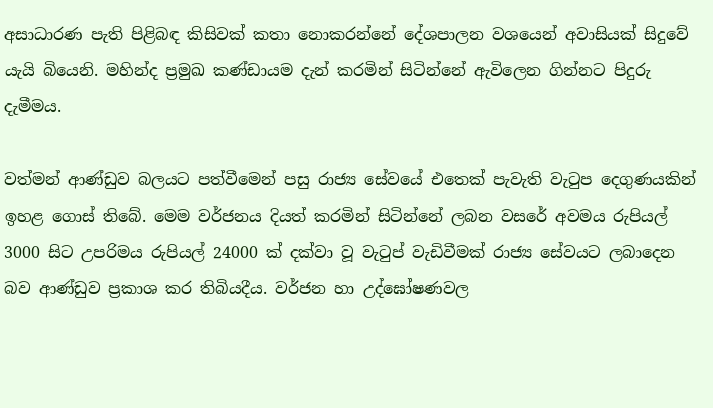අසාධාරණ පැති පිළිබඳ කිසිවක් කතා නොකරන්නේ දේශපාලන වශයෙන් අවාසියක් සිදුවේ යැයි බියෙනි. මහින්ද ප්‍රමුඛ කණ්ඩායම දැන් කරමින් සිටින්නේ ඇවිලෙන ගින්නට පිදුරු දැමීමය.

වත්මන් ආණ්ඩුව බලයට පත්වීමෙන් පසු රාජ්‍ය සේවයේ එතෙක් පැවැති වැටුප දෙගුණයකින් ඉහළ ගොස් තිබේ. මෙම වර්ජනය දියත් කරමින් සිටින්නේ ලබන වසරේ අවමය රුපියල් 3000 සිට උපරිමය රුපියල් 24000 ක් දක්වා වූ වැටුප් වැඩිවීමක් රාජ්‍ය සේවයට ලබාදෙන බව ආණ්ඩුව ප්‍රකාශ කර තිබියදීය. වර්ජන හා උද්ඝෝෂණවල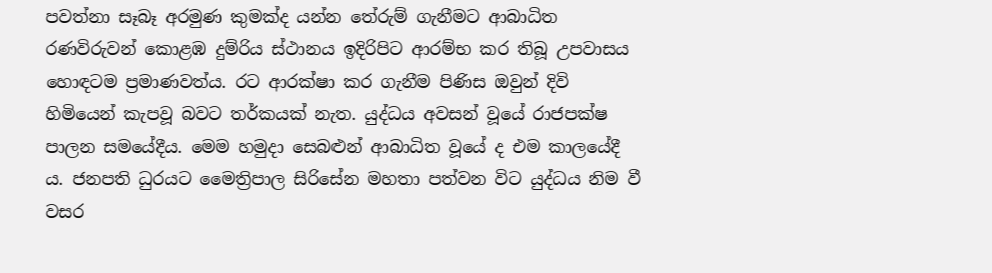පවත්නා සෑබෑ අරමුණ කුමක්ද යන්න තේරුම් ගැනීමට ආබාධිත රණවිරුවන් කොළඹ දුම්රිය ස්ථානය ඉදිරිපිට ආරම්භ කර තිබූ උපවාසය හොඳටම ප්‍රමාණවත්ය. රට ආරක්ෂා කර ගැනීම පිණිස ඔවුන් දිවි හිමියෙන් කැපවූ බවට තර්කයක් නැත. යුද්ධය අවසන් වූයේ රාජපක්ෂ පාලන සමයේදීය. මෙම හමුදා සෙබළුන් ආබාධිත වූයේ ද එම කාලයේදී ය. ජනපති ධුරයට මෛත්‍රිපාල සිරිසේන මහතා පත්වන විට යුද්ධය නිම වී වසර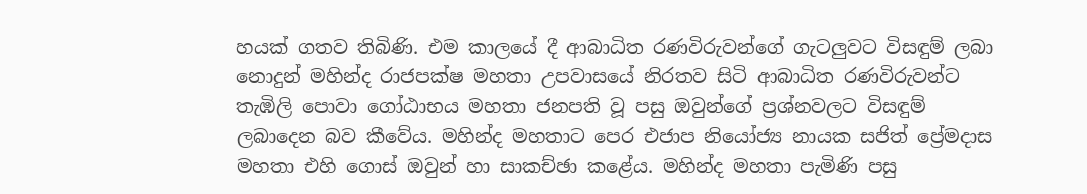හයක් ගතව තිබිණි. එම කාලයේ දී ආබාධිත රණවිරුවන්ගේ ගැටලුවට විසඳුම් ලබා නොදුන් මහින්ද රාජපක්ෂ මහතා උපවාසයේ නිරතව සිටි ආබාධිත රණවිරුවන්ට තැඹිලි පොවා ගෝඨාභය මහතා ජනපති වූ පසු ඔවුන්ගේ ප්‍රශ්නවලට විසඳුම් ලබාදෙන බව කීවේය. මහින්ද මහතාට පෙර එජාප නියෝජ්‍ය නායක සජිත් ප්‍රේමදාස මහතා එහි ගොස් ඔවුන් හා සාකච්ඡා කළේය. මහින්ද මහතා පැමිණි පසු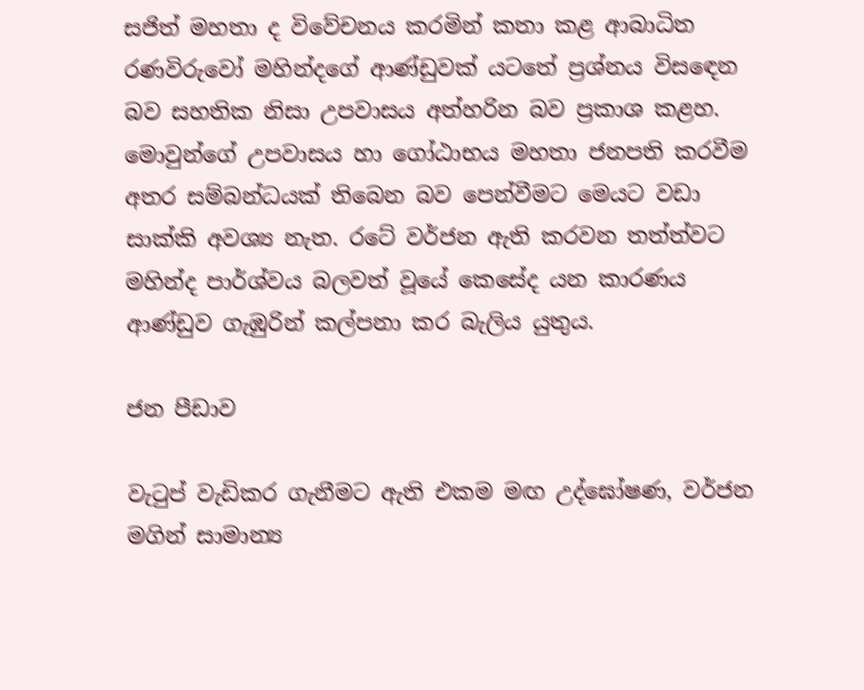සජිත් මහතා ද විවේචනය කරමින් කතා කළ ආබාධිත රණවිරුවෝ මහින්දගේ ආණ්ඩුවක් යටතේ ප්‍රශ්නය විසඳෙන බව සහතික නිසා උපවාසය අත්හරින බව ප්‍රකාශ කළහ. මොවුන්ගේ උපවාසය හා ගෝඨාභය මහතා ජනපති කරවීම අතර සම්බන්ධයක් තිබෙන බව පෙන්වීමට මෙයට වඩා සාක්කි අවශ්‍ය නැත. රටේ වර්ජන ඇති කරවන තත්ත්වට මහින්ද පාර්ශ්වය බලවත් වූයේ කෙසේද යන කාරණය ආණ්ඩුව ගැඹුරින් කල්පනා කර බැලිය යුතුය.

ජන පීඩාව

වැටුප් වැඩිකර ගැනීමට ඇති එකම මඟ උද්ඝෝෂණ, වර්ජන මගින් සාමාන්‍ය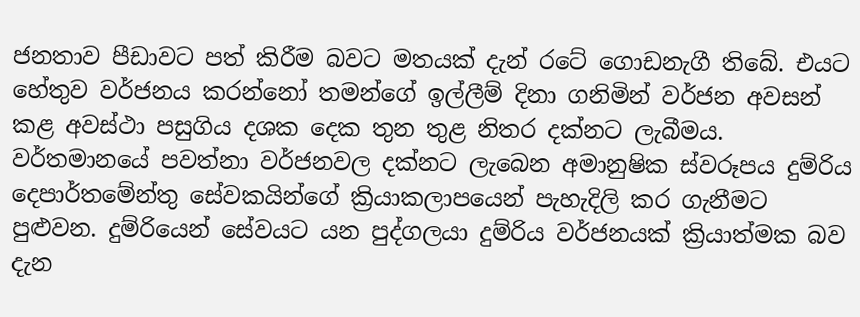ජනතාව පීඩාවට පත් කිරීම බවට මතයක් දැන් රටේ ගොඩනැගී තිබේ. එයට හේතුව වර්ජනය කරන්නෝ තමන්ගේ ඉල්ලීම් දිනා ගනිමින් වර්ජන අවසන් කළ අවස්ථා පසුගිය දශක දෙක තුන තුළ නිතර දක්නට ලැබීමය. වර්තමානයේ පවත්නා වර්ජනවල දක්නට ලැබෙන අමානුෂික ස්වරූපය දුම්රිය දෙපාර්තමේන්තු සේවකයින්ගේ ක්‍රියාකලාපයෙන් පැහැදිලි කර ගැනීමට පුළුවන. දුම්රියෙන් සේවයට යන පුද්ගලයා දුම්රිය වර්ජනයක් ක්‍රියාත්මක බව දැන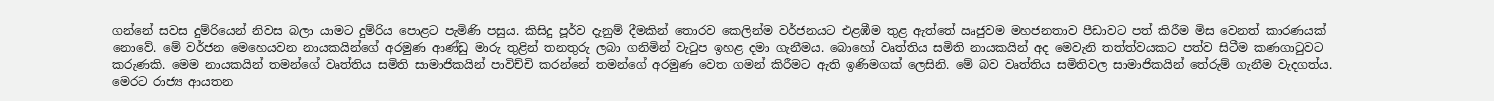ගන්නේ සවස දුම්රියෙන් නිවස බලා යාමට දුම්රිය පොළට පැමිණි පසුය. කිසිදු පූර්ව දැනුම් දීමකින් තොරව කෙලින්ම වර්ජනයට එළඹීම තුළ ඇත්තේ ඍජුවම මහජනතාව පීඩාවට පත් කිරීම මිස වෙනත් කාරණයක් නොවේ. මේ වර්ජන මෙහෙයවන නායකයින්ගේ අරමුණ ආණ්ඩු මාරු තුළින් තනතුරු ලබා ගනිමින් වැටුප ඉහළ දමා ගැනීමය. බොහෝ වෘත්තිය සමිති නායකයින් අද මෙවැනි තත්ත්වයකට පත්ව සිටීම කණගාටුවට කරුණකි. මෙම නායකයින් තමන්ගේ වෘත්තිය සමිති සාමාජිකයින් පාවිච්චි කරන්නේ තමන්ගේ අරමුණ වෙත ගමන් කිරීමට ඇති ඉණිමගක් ලෙසිනි. මේ බව වෘත්තිය සමිතිවල සාමාජිකයින් තේරුම් ගැනීම වැදගත්ය. මෙරට රාජ්‍ය ආයතන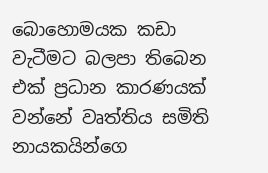බොහොමයක කඩා වැටීමට බලපා තිබෙන එක් ප්‍රධාන කාරණයක් වන්නේ වෘත්තිය සමිති නායකයින්ගෙ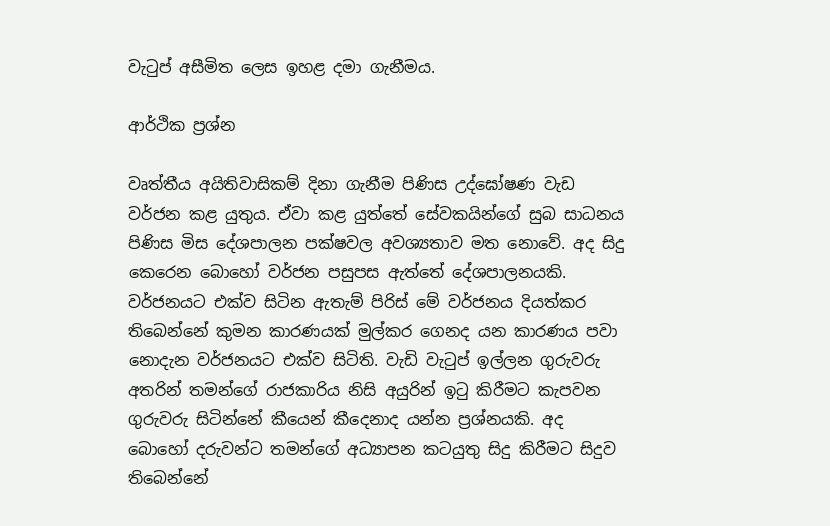වැටුප් අසීමිත ලෙස ඉහළ දමා ගැනීමය.

ආර්ථික ප්‍රශ්න

වෘත්තීය අයිතිවාසිකම් දිනා ගැනීම පිණිස උද්ඝෝෂණ වැඩ වර්ජන කළ යුතුය. ඒවා කළ යුත්තේ සේවකයින්ගේ සුබ සාධනය පිණිස මිස දේශපාලන පක්ෂවල අවශ්‍යතාව මත නොවේ. අද සිදු කෙරෙන බොහෝ වර්ජන පසුපස ඇත්තේ දේශපාලනයකි. වර්ජනයට එක්ව සිටින ඇතැම් පිරිස් මේ වර්ජනය දියත්කර තිබෙන්නේ කුමන කාරණයක් මුල්කර ගෙනද යන කාරණය පවා නොදැන වර්ජනයට එක්ව සිටිති. වැඩි වැටුප් ඉල්ලන ගුරුවරු අතරින් තමන්ගේ රාජකාරිය නිසි අයුරින් ඉටු කිරීමට කැපවන ගුරුවරු සිටින්නේ කීයෙන් කීදෙනාද යන්න ප්‍රශ්නයකි. අද බොහෝ දරුවන්ට තමන්ගේ අධ්‍යාපන කටයුතු සිදු කිරීමට සිදුව තිබෙන්නේ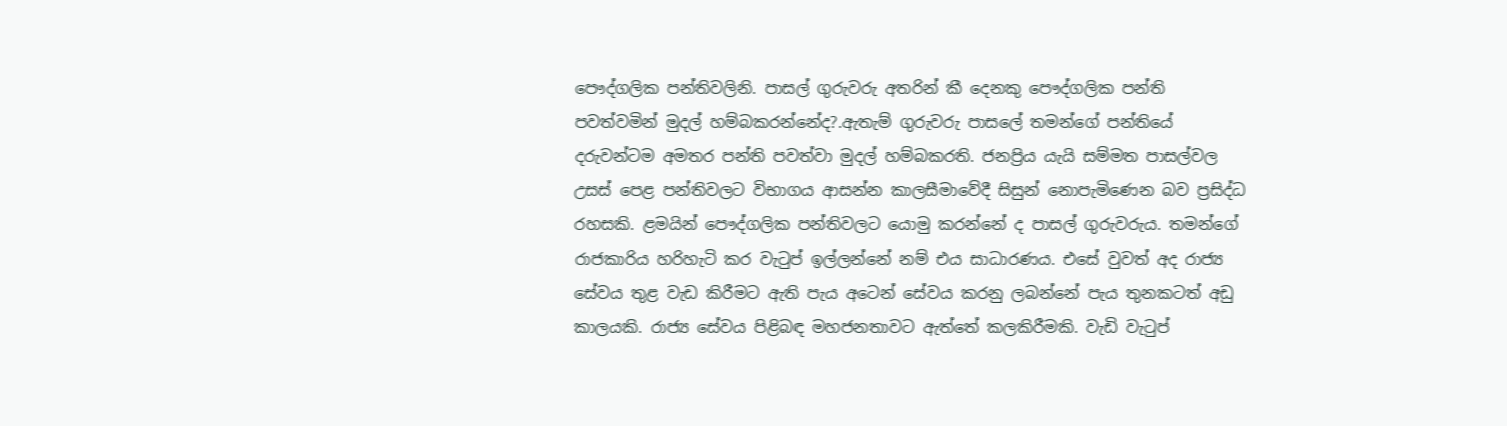පෞද්ගලික පන්තිවලිනි. පාසල් ගුරුවරු අතරින් කී දෙනකු පෞද්ගලික පන්ති පවත්වමින් මුදල් හම්බකරන්නේද?.ඇතැම් ගුරුවරු පාසලේ තමන්ගේ පන්තියේ දරුවන්ටම අමතර පන්ති පවත්වා මුදල් හම්බකරති. ජනප්‍රිය යැයි සම්මත පාසල්වල උසස් පෙළ පන්තිවලට විභාගය ආසන්න කාලසීමාවේදී සිසුන් නොපැමිණෙන බව ප්‍රසිද්ධ රහසකි. ළමයින් පෞද්ගලික පන්තිවලට යොමු කරන්නේ ද පාසල් ගුරුවරුය. තමන්ගේ රාජකාරිය හරිහැටි කර වැටුප් ඉල්ලන්නේ නම් එය සාධාරණය. එසේ වුවත් අද රාජ්‍ය සේවය තුළ වැඩ කිරීමට ඇති පැය අටෙන් සේවය කරනු ලබන්නේ පැය තුනකටත් අඩු කාලයකි. රාජ්‍ය සේවය පිළිබඳ මහජනතාවට ඇත්තේ කලකිරීමකි. වැඩි වැටුප්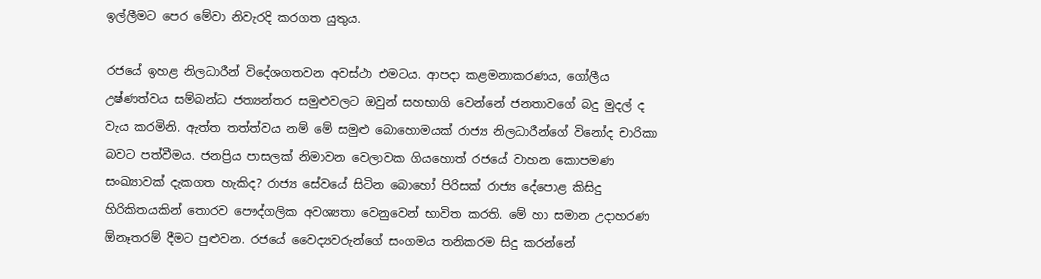ඉල්ලීමට පෙර මේවා නිවැරදි කරගත යුතුය.

රජයේ ඉහළ නිලධාරීන් විදේශගතවන අවස්ථා එමටය. ආපදා කළමනාකරණය, ගෝලීය උෂ්ණත්වය සම්බන්ධ ජත්‍යන්තර සමුළුවලට ඔවුන් සහභාගි වෙන්නේ ජනතාවගේ බදු මුදල් ද වැය කරමිනි. ඇත්ත තත්ත්වය නම් මේ සමුළු බොහොමයක් රාජ්‍ය නිලධාරීන්ගේ විනෝද චාරිකා බවට පත්වීමය. ජනප්‍රිය පාසලක් නිමාවන වෙලාවක ගියහොත් රජයේ වාහන කොපමණ සංඛ්‍යාවක් දැකගත හැකිද? රාජ්‍ය සේවයේ සිටින බොහෝ පිරිසක් රාජ්‍ය දේපොළ කිසිදු හිරිකිතයකින් තොරව පෞද්ගලික අවශ්‍යතා වෙනුවෙන් භාවිත කරති. මේ හා සමාන උදාහරණ ඕනෑතරම් දීමට පුළුවන. රජයේ වෛද්‍යවරුන්ගේ සංගමය තනිකරම සිදු කරන්නේ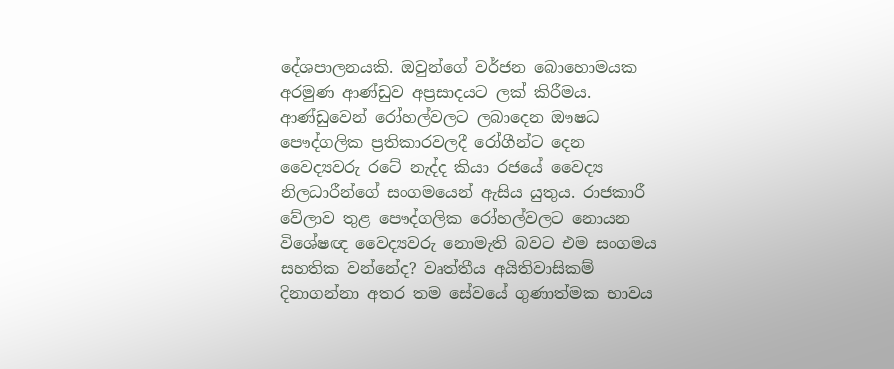දේශපාලනයකි. ඔවුන්ගේ වර්ජන බොහොමයක අරමුණ ආණ්ඩුව අප්‍රසාදයට ලක් කිරීමය. ආණ්ඩුවෙන් රෝහල්වලට ලබාදෙන ඖෂධ පෞද්ගලික ප්‍රතිකාරවලදී රෝගීන්ට දෙන වෛද්‍යවරු රටේ නැද්ද කියා රජයේ වෛද්‍ය නිලධාරීන්ගේ සංගමයෙන් ඇසිය යුතුය. රාජකාරී වේලාව තුළ පෞද්ගලික රෝහල්වලට නොයන විශේෂඥ වෛද්‍යවරු නොමැති බවට එම සංගමය සහතික වන්නේද? වෘත්තීය අයිතිවාසිකම් දිනාගන්නා අතර තම සේවයේ ගුණාත්මක භාවය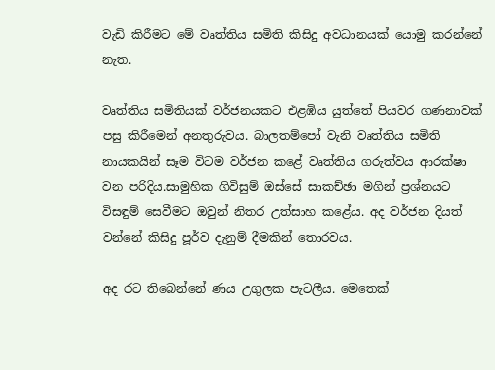වැඩි කිරීමට මේ වෘත්තිය සමිති කිසිදු අවධානයක් යොමු කරන්නේ නැත.

වෘත්තිය සමිතියක් වර්ජනයකට එළඹිය යුත්තේ පියවර ගණනාවක් පසු කිරීමෙන් අනතුරුවය. බාලතම්පෝ වැනි වෘත්තිය සමිති නායකයින් සෑම විටම වර්ජන කළේ වෘත්තිය ගරුත්වය ආරක්ෂා වන පරිදිය.සාමුහික ගිවිසුම් ඔස්සේ සාකච්ඡා මගින් ප්‍රශ්නයට විසඳුම් සෙවීමට ඔවුන් නිතර උත්සාහ කළේය. අද වර්ජන දියත් වන්නේ කිසිදු පූර්ව දැනුම් දීමකින් තොරවය.

අද රට තිබෙන්නේ ණය උගුලක පැටලීය. මෙතෙක්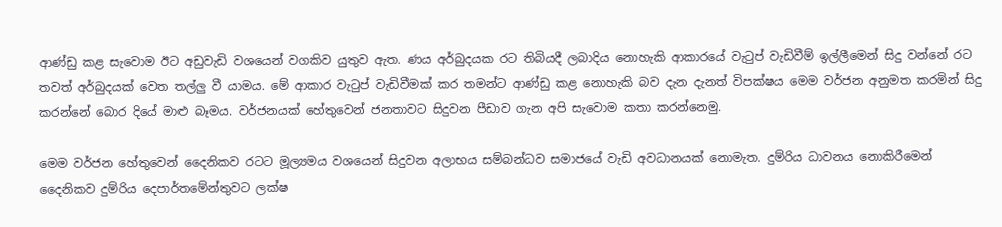ආණ්ඩු කළ සැවොම ඊට අඩුවැඩි වශයෙන් වගකිව යුතුව ඇත. ණය අර්බුදයක රට තිබියදී ලබාදිය නොහැකි ආකාරයේ වැටුප් වැඩිවීම් ඉල්ලීමෙන් සිදු වන්නේ රට තවත් අර්බුදයක් වෙත තල්ලු වී යාමය. මේ ආකාර වැටුප් වැඩිවීමක් කර තමන්ට ආණ්ඩු කළ නොහැකි බව දැන දැනත් විපක්ෂය මෙම වර්ජන අනුමත කරමින් සිදු කරන්නේ බොර දියේ මාළු බෑමය. වර්ජනයක් හේතුවෙන් ජනතාවට සිදුවන පීඩාව ගැන අපි සැවොම කතා කරන්නෙමු.

මෙම වර්ජන හේතුවෙන් දෛනිකව රටට මූල්‍යමය වශයෙන් සිදුවන අලාභය සම්බන්ධව සමාජයේ වැඩි අවධානයක් නොමැත. දුම්රිය ධාවනය නොකිරීමෙන් දෛනිකව දුම්රිය දෙපාර්තමේන්තුවට ලක්ෂ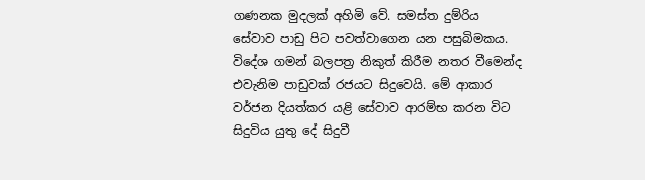ගණනක මුදලක් අහිමි වේ. සමස්ත දුම්රිය සේවාව පාඩු පිට පවත්වාගෙන යන පසුබිමකය. විදේශ ගමන් බලපත්‍ර නිකුත් කිරීම නතර වීමෙන්ද එවැනිම පාඩුවක් රජයට සිදුවෙයි. මේ ආකාර වර්ජන දියත්කර යළි සේවාව ආරම්භ කරන විට සිදුවිය යුතු දේ සිදුවී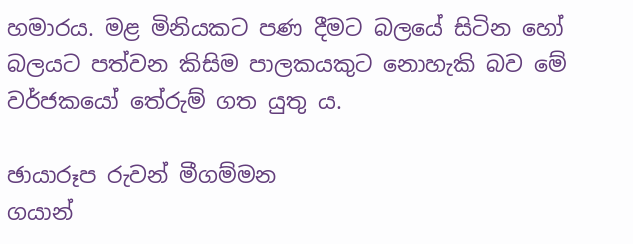හමාරය. මළ මිනියකට පණ දීමට බලයේ සිටින හෝ බලයට පත්වන කිසිම පාලකයකුට නොහැකි බව මේ වර්ජකයෝ තේරුම් ගත යුතු ය.

ඡායාරූප රුවන් මීගම්මන
ගයාන්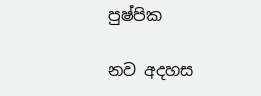පුෂ්පික

නව අදහස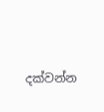දක්වන්න